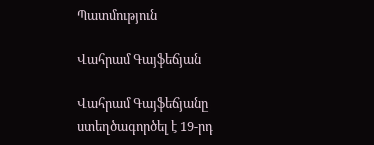Պատմություն

Վահրամ Գայֆեճյան

Վահրամ Գայֆեճյանը ստեղծագործել է 19-րդ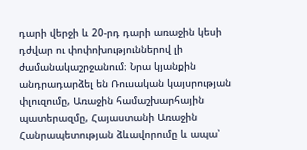դարի վերջի և 20-րդ դարի առաջին կեսի դժվար ու փոփոխություններով լի ժամանակաշրջանում։ Նրա կյանքին անդրադարձել են Ռուսական կայսրության փլուզումը, Առաջին համաշխարհային պատերազմը, Հայաստանի Առաջին Հանրապետության ձևավորումը և ապա՝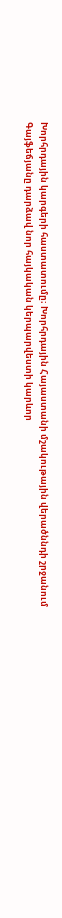Խորհրդային կարգերի հաստատումը։ Խորհրդային Հայաստանի մշակութային վերածննդի շրջանում Գայֆեճյանը դարձավ նոր հայկական կերպարվեստի կարևոր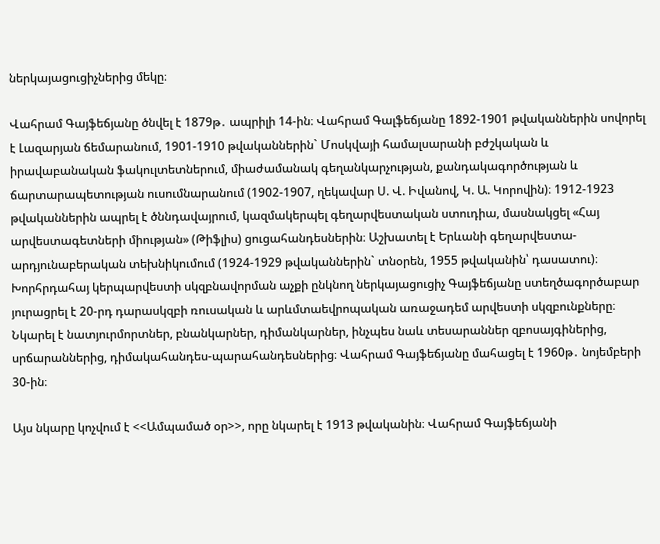ներկայացուցիչներից մեկը։

Վահրամ Գայֆեճյանը ծնվել է 1879թ․ ապրիլի 14-ին։ Վահրամ Գալֆեճյանը 1892-1901 թվականներին սովորել է Լազարյան ճեմարանում, 1901-1910 թվականներին` Մոսկվայի համալսարանի բժշկական և իրավաբանական ֆակուլտետներում, միաժամանակ գեղանկարչության, քանդակագործության և ճարտարապետության ուսումնարանում (1902-1907, ղեկավար Ս. Վ. Իվանով, Կ. Ա. Կորովին)։ 1912-1923 թվականներին ապրել է ծննդավայրում, կազմակերպել գեղարվեստական ստուդիա, մասնակցել «Հայ արվեստագետների միության» (Թիֆլիս) ցուցահանդեսներին։ Աշխատել է Երևանի գեղարվեստա-արդյունաբերական տեխնիկումում (1924-1929 թվականներին` տնօրեն, 1955 թվականին՝ դասատու)։ Խորհրդահայ կերպարվեստի սկզբնավորման աչքի ընկնող ներկայացուցիչ Գայֆեճյանը ստեղծագործաբար յուրացրել է 20-րդ դարասկզբի ռուսական և արևմտաեվրոպական առաջադեմ արվեստի սկզբունքները։ Նկարել է նատյուրմորտներ, բնանկարներ, դիմանկարներ, ինչպես նաև տեսարաններ զբոսայգիներից, սրճարաններից, դիմակահանդես-պարահանդեսներից։ Վահրամ Գայֆեճյանը մահացել է 1960թ․ նոյեմբերի 30-ին։

Այս նկարը կոչվում է <<Ամպամած օր>>, որը նկարել է 1913 թվականին։ Վահրամ Գայֆեճյանի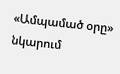«Ամպամած օրը» նկարում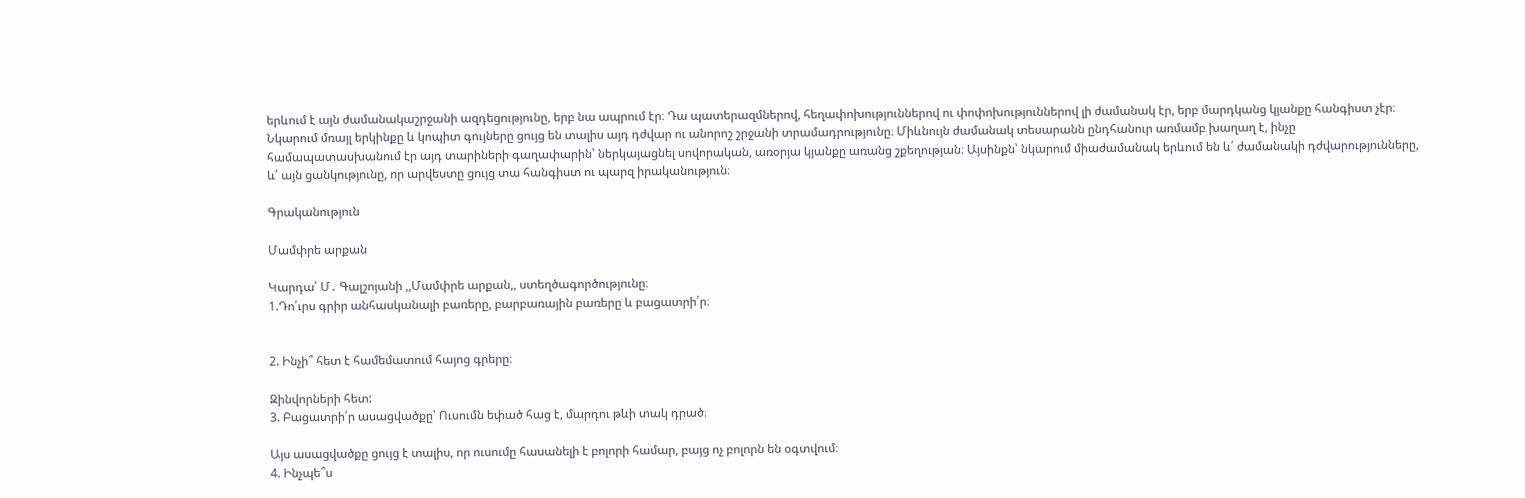երևում է այն ժամանակաշրջանի ազդեցությունը, երբ նա ապրում էր։ Դա պատերազմներով, հեղափոխություններով ու փոփոխություններով լի ժամանակ էր, երբ մարդկանց կյանքը հանգիստ չէր։ Նկարում մռայլ երկինքը և կոպիտ գույները ցույց են տալիս այդ դժվար ու անորոշ շրջանի տրամադրությունը։ Միևնույն ժամանակ տեսարանն ընդհանուր առմամբ խաղաղ է, ինչը համապատասխանում էր այդ տարիների գաղափարին՝ ներկայացնել սովորական, առօրյա կյանքը առանց շքեղության։ Այսինքն՝ նկարում միաժամանակ երևում են և՛ ժամանակի դժվարությունները, և՛ այն ցանկությունը, որ արվեստը ցույց տա հանգիստ ու պարզ իրականություն։

Գրականություն

Մամփրե արքան

Կարդա՛ Մ․ Գալշոյանի ,,Մամփրե արքան,, ստեղծագործությունը։
1.Դո՛ւրս գրիր անհասկանալի բառերը, բարբառային բառերը և բացատրի՛ր։


2. Ինչի՞ հետ է համեմատում հայոց գրերը։

Զինվորների հետ:
3. Բացատրի՛ր ասացվածքը՝ Ուսումն եփած հաց է, մարդու թևի տակ դրած։

Այս ասացվածքը ցույց է տալիս, որ ուսումը հասանելի է բոլորի համար, բայց ոչ բոլորն են օգտվում։
4. Ինչպե՞ս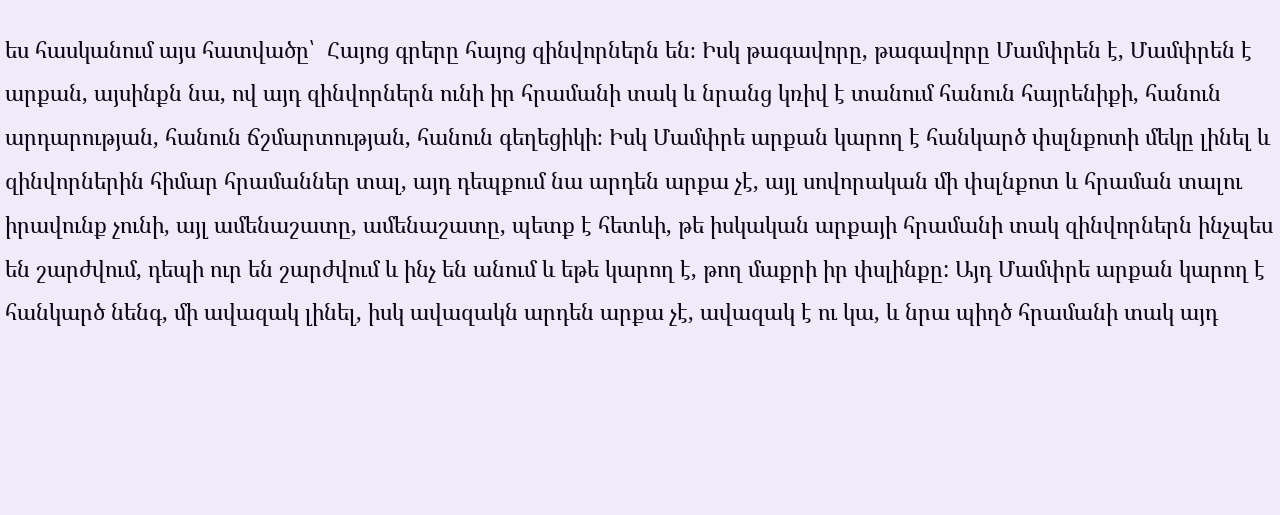ես հասկանում այս հատվածը՝  Հայոց գրերը հայոց զինվորներն են։ Իսկ թագավորը, թագավորը Մամփրեն է, Մամփրեն է արքան, այսինքն նա, ով այդ զինվորներն ունի իր հրամանի տակ և նրանց կռիվ է տանում հանուն հայրենիքի, հանուն արդարության, հանուն ճշմարտության, հանուն գեղեցիկի։ Իսկ Մամփրե արքան կարող է հանկարծ փսլնքոտի մեկը լինել և զինվորներին հիմար հրամաններ տալ, այդ դեպքում նա արդեն արքա չէ, այլ սովորական մի փսլնքոտ և հրաման տալու իրավունք չունի, այլ ամենաշատը, ամենաշատը, պետք է հետևի, թե իսկական արքայի հրամանի տակ զինվորներն ինչպես են շարժվում, դեպի ուր են շարժվում և ինչ են անում և եթե կարող է, թող մաքրի իր փսլինքը: Այդ Մամփրե արքան կարող է հանկարծ նենգ, մի ավազակ լինել, իսկ ավազակն արդեն արքա չէ, ավազակ է ու կա, և նրա պիղծ հրամանի տակ այդ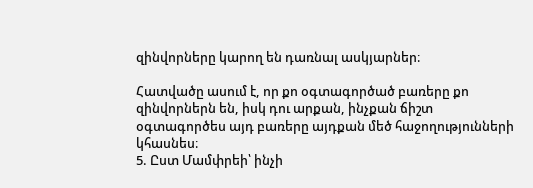զինվորները կարող են դառնալ ասկյարներ։

Հատվածը ասում է, որ քո օգտագործած բառերը քո զինվորներն են, իսկ դու արքան, ինչքան ճիշտ օգտագործես այդ բառերը այդքան մեծ հաջողությունների կհասնես։
5. Ըստ Մամփրեի՝ ինչի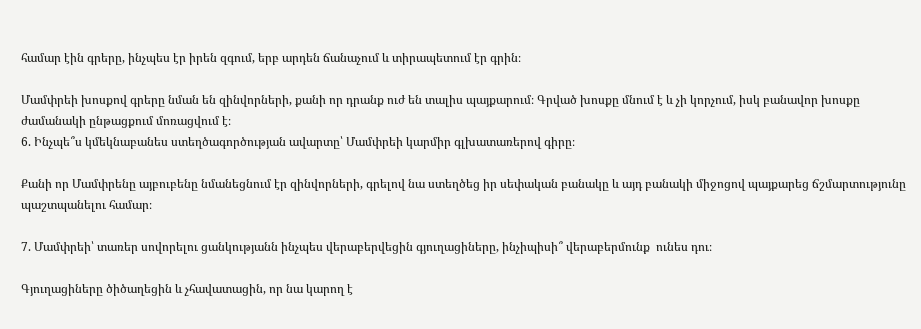համար էին գրերը, ինչպես էր իրեն զգում, երբ արդեն ճանաչում և տիրապետում էր գրին։

Մամփրեի խոսքով գրերը նման են զինվորների, քանի որ դրանք ուժ են տալիս պայքարում։ Գրված խոսքը մնում է և չի կորչում, իսկ բանավոր խոսքը ժամանակի ընթացքում մոռացվում է։
6. Ինչպե՞ս կմեկնաբանես ստեղծագործության ավարտը՝ Մամփրեի կարմիր գլխատառերով գիրը։

Քանի որ Մամփրենը այբուբենը նմանեցնում էր զինվորների, գրելով նա ստեղծեց իր սեփական բանակը և այդ բանակի միջոցով պայքարեց ճշմարտությունը պաշտպանելու համար։

7. Մամփրեի՝ տառեր սովորելու ցանկությանն ինչպես վերաբերվեցին գյուղացիները, ինչիպիսի՞ վերաբերմունք  ունես դու։

Գյուղացիները ծիծաղեցին և չհավատացին, որ նա կարող է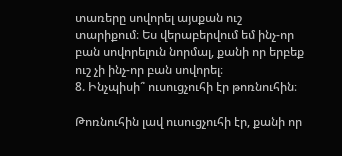տառերը սովորել այսքան ուշ տարիքում։ Ես վերաբերվում եմ ինչ-որ բան սովորելուն նորմալ, քանի որ երբեք ուշ չի ինչ-որ բան սովորել։
8. Ինչպիսի՞ ուսուցչուհի էր թոռնուհին։

Թոռնուհին լավ ուսուցչուհի էր, քանի որ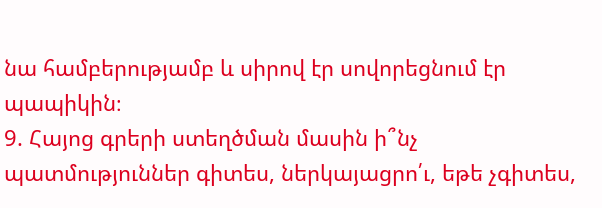նա համբերությամբ և սիրով էր սովորեցնում էր պապիկին։
9. Հայոց գրերի ստեղծման մասին ի՞նչ պատմություններ գիտես, ներկայացրո՛ւ, եթե չգիտես,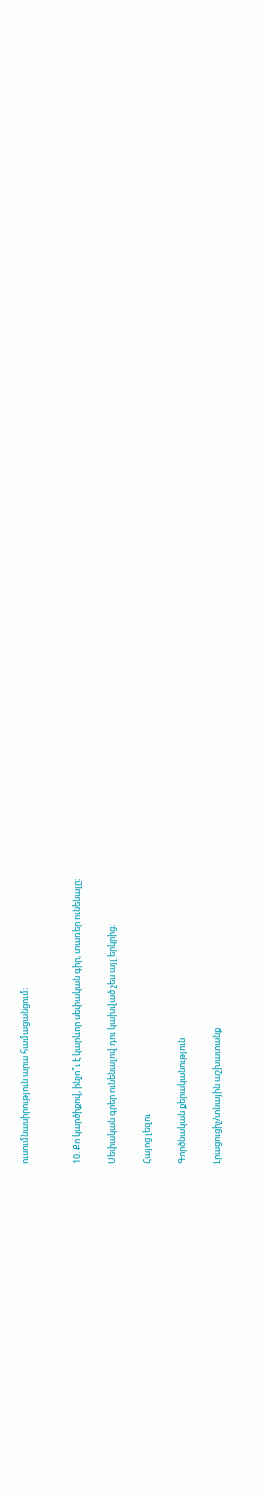ուսումնասիրություն արա համացանցում։


10. Քո կարծիքով, ինչո՞ւ է կարևոր սեփական գիր, տառեր ունենալը։

Սեփական գրեր ունենալով դու կախված չես այլ երկրից։

Հայոց լեզու

Գործնական քերականություն

Լրացուցիչ/տնային աշխատանք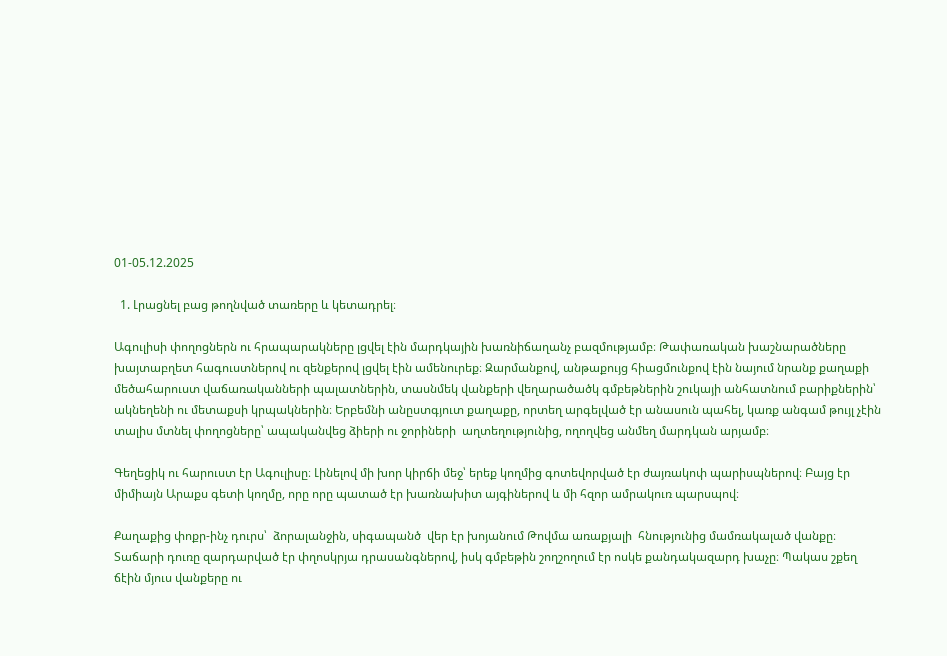01-05.12.2025

  1. Լրացնել բաց թողնված տառերը և կետադրել։

Ագուլիսի փողոցներն ու հրապարակները լցվել էին մարդկային խառնիճաղանչ բազմությամբ։ Թափառական խաշնարածները խայտաբղետ հագուստներով ու զենքերով լցվել էին ամենուրեք։ Զարմանքով, անթաքույց հիացմունքով էին նայում նրանք քաղաքի մեծահարուստ վաճառականների պալատներին, տասնմեկ վանքերի վեղարածածկ գմբեթներին շուկայի անհատնում բարիքներին՝ ակնեղենի ու մետաքսի կրպակներին։ Երբեմնի անըստգյուտ քաղաքը, որտեղ արգելված էր անասուն պահել, կառք անգամ թույլ չէին տալիս մտնել փողոցները՝ ապականվեց ձիերի ու ջորիների  աղտեղությունից, ողողվեց անմեղ մարդկան արյամբ։

Գեղեցիկ ու հարուստ էր Ագուլիսը։ Լինելով մի խոր կիրճի մեջ՝ երեք կողմից գոտեվորված էր ժայռակոփ պարիսպներով։ Բայց էր միմիայն Արաքս գետի կողմը, որը որը պատած էր խառնախիտ այգիներով և մի հզոր ամրակուռ պարսպով։

Քաղաքից փոքր-ինչ դուրս՝  ձորալանջին, սիգապանծ  վեր էր խոյանում Թովմա առաքյալի  հնությունից մամռակալած վանքը։ Տաճարի դուռը զարդարված էր փղոսկրյա դրասանգներով, իսկ գմբեթին շողշողում էր ոսկե քանդակազարդ խաչը։ Պակաս շքեղ ճէին մյուս վանքերը ու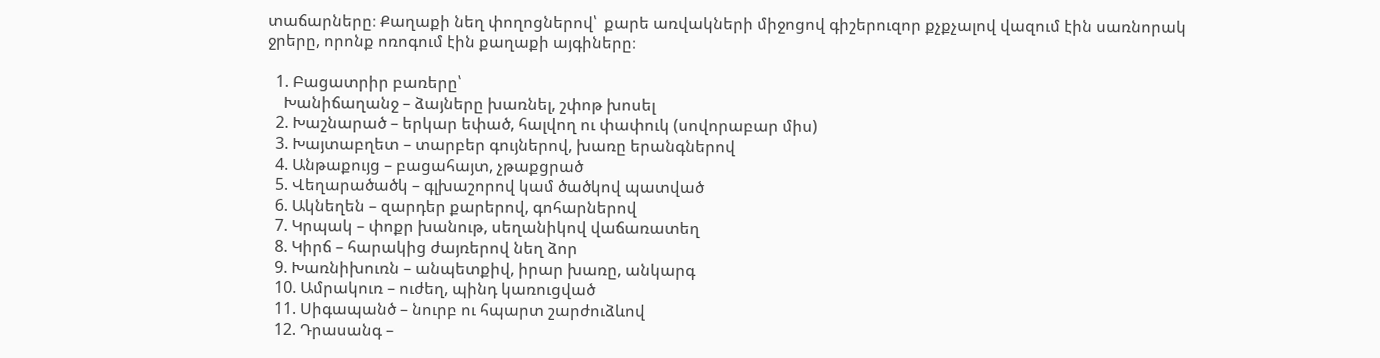տաճարները։ Քաղաքի նեղ փողոցներով՝  քարե առվակների միջոցով գիշերուզոր քչքչալով վազում էին սառնորակ ջրերը, որոնք ոռոգում էին քաղաքի այգիները։

  1. Բացատրիր բառերը՝
    Խանիճաղանջ – ձայները խառնել, շփոթ խոսել
  2. Խաշնարած – երկար եփած, հալվող ու փափուկ (սովորաբար միս)
  3. Խայտաբղետ – տարբեր գույներով, խառը երանգներով
  4. Անթաքույց – բացահայտ, չթաքցրած
  5. Վեղարածածկ – գլխաշորով կամ ծածկով պատված
  6. Ակնեղեն – զարդեր քարերով, գոհարներով
  7. Կրպակ – փոքր խանութ, սեղանիկով վաճառատեղ
  8. Կիրճ – հարակից ժայռերով նեղ ձոր
  9. Խառնիխուռն – անպետքիվ, իրար խառը, անկարգ
  10. Ամրակուռ – ուժեղ, պինդ կառուցված
  11. Սիգապանծ – նուրբ ու հպարտ շարժուձևով
  12. Դրասանգ –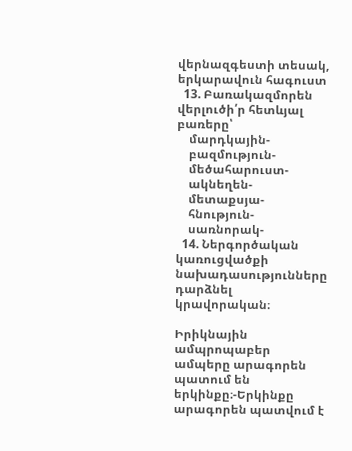վերնազգեստի տեսակ, երկարավուն հագուստ
  13. Բառակազմորեն վերլուծի՛ր հետևյալ բառերը՝
    մարդկային-
    բազմություն-
    մեծահարուստ-
    ակնեղեն-
    մետաքսյա-
    հնություն-
    սառնորակ-
  14. Ներգործական կառուցվածքի նախադասությունները դարձնել կրավորական։

Իրիկնային ամպրոպաբեր ամպերը արագորեն պատում են երկինքը։-Երկինքը արագորեն պատվում է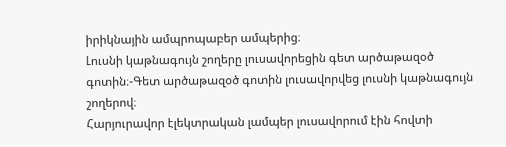իրիկնային ամպրոպաբեր ամպերից։
Լուսնի կաթնագույն շողերը լուսավորեցին գետ արծաթազօծ գոտին։-Գետ արծաթազօծ գոտին լուսավորվեց լուսնի կաթնագույն շողերով։
Հարյուրավոր էլեկտրական լամպեր լուսավորում էին հովտի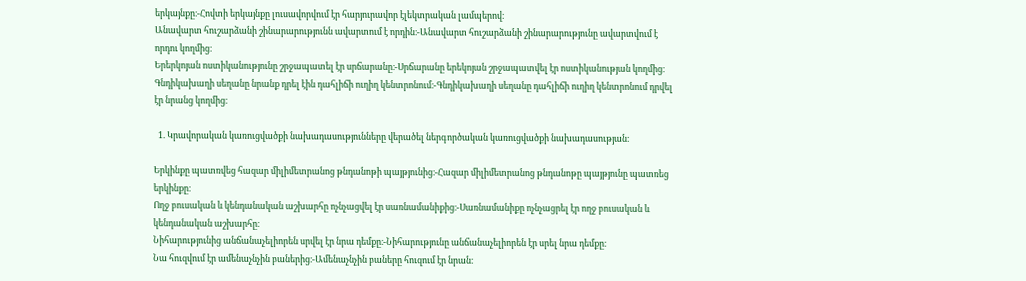երկայնքը։-Հովտի երկայնքը լուսավորվում էր հարյուրավոր էլեկտրական լամպերով։
Անավարտ հուշարձանի շինարարությունն ավարտում է որդին։-Անավարտ հուշարձանի շինարարությունը ավարտվում է որդու կողմից։
Երերկոյան ոստիկանությունը շրջապատել էր սրճարանը։-Սրճարանը երեկոյան շրջապատվել էր ոստիկանության կողմից։
Գնդիկախաղի սեղանը նրանք դրել էին դահլիճի ուղիղ կենտրոնում։-Գնդիկախաղի սեղանը դահլիճի ուղիղ կենտրոնում դրվել էր նրանց կողմից։

  1. Կրավորական կառուցվածքի նախադասությունները վերածել ներգործական կառուցվածքի նախադասության։

Երկինքը պատռվեց հազար միլիմետրանոց թնդանոթի պայթյունից։-Հազար միլիմետրանոց թնդանոթը պայթյունը պատռեց երկինքը։
Ողջ բուսական և կենդանական աշխարհը ոչնչացվել էր սառնամանիքից։-Սառնամանիքը ոչնչացրել էր ողջ բուսական և կենդանական աշխարհը։
Նիհարությունից անճանաչելիորեն սրվել էր նրա դեմքը։-Նիհարությունը անճանաչելիորեն էր սրել նրա դեմքը։
Նա հուզվում էր ամենաչնչին բաներից։-Ամենաչնչին բաները հուզում էր նրան։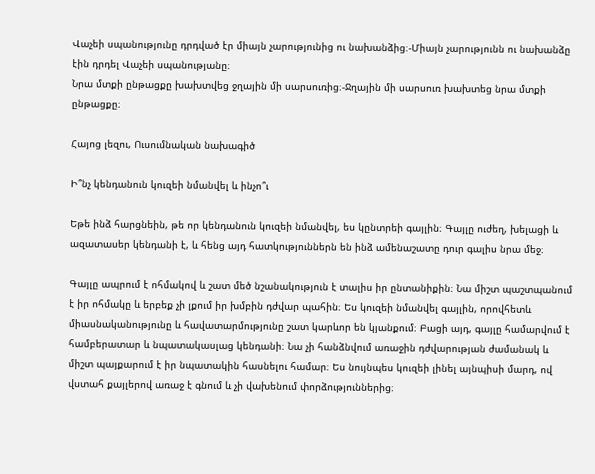Վաչեի սպանությունը դրդված էր միայն չարությունից ու նախանձից։-Միայն չարությունն ու նախանձը էին դրդել Վաչեի սպանությանը։
Նրա մտքի ընթացքը խախտվեց ջղային մի սարսուռից։-Ջղային մի սարսուռ խախտեց նրա մտքի ընթացքը։

Հայոց լեզու, Ուսումնական նախագիծ

Ի՞նչ կենդանուն կուզեի նմանվել և ինչո՞ւ

Եթե ինձ հարցնեին, թե որ կենդանուն կուզեի նմանվել, ես կընտրեի գայլին։ Գայլը ուժեղ, խելացի և ազատասեր կենդանի է, և հենց այդ հատկություններն են ինձ ամենաշատը դուր գալիս նրա մեջ։

Գայլը ապրում է ոհմակով և շատ մեծ նշանակություն է տալիս իր ընտանիքին։ Նա միշտ պաշտպանում է իր ոհմակը և երբեք չի լքում իր խմբին դժվար պահին։ Ես կուզեի նմանվել գայլին, որովհետև միասնականությունը և հավատարմությունը շատ կարևոր են կյանքում։ Բացի այդ, գայլը համարվում է համբերատար և նպատակասլաց կենդանի։ Նա չի հանձնվում առաջին դժվարության ժամանակ և միշտ պայքարում է իր նպատակին հասնելու համար։ Ես նույնպես կուզեի լինել այնպիսի մարդ, ով վստահ քայլերով առաջ է գնում և չի վախենում փորձություններից։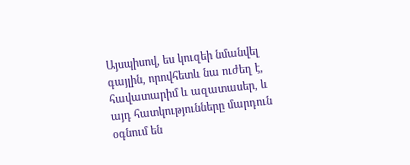Այսպիսով, ես կուզեի նմանվել գայլին, որովհետև նա ուժեղ է, հավատարիմ և ազատասեր, և այդ հատկությունները մարդուն օգնում են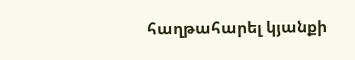հաղթահարել կյանքի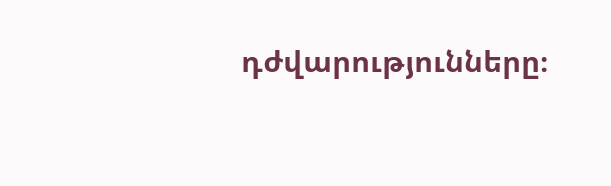դժվարությունները։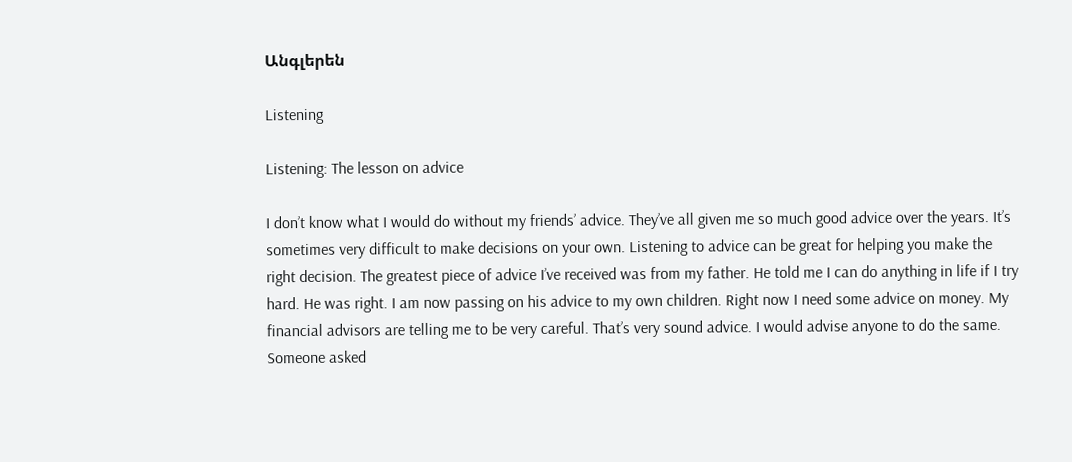Անգլերեն

Listening

Listening: The lesson on advice

I don’t know what I would do without my friends’ advice. They’ve all given me so much good advice over the years. It’s sometimes very difficult to make decisions on your own. Listening to advice can be great for helping you make the right decision. The greatest piece of advice I’ve received was from my father. He told me I can do anything in life if I try hard. He was right. I am now passing on his advice to my own children. Right now I need some advice on money. My financial advisors are telling me to be very careful. That’s very sound advice. I would advise anyone to do the same. Someone asked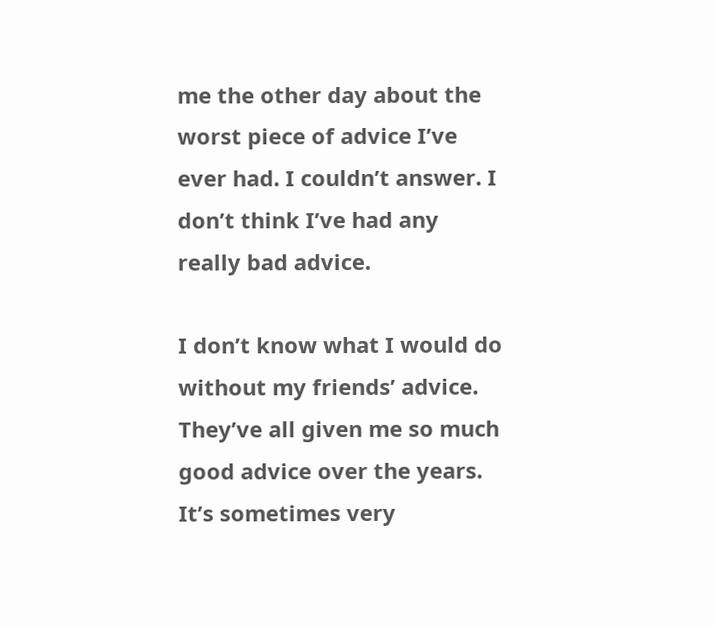me the other day about the worst piece of advice I’ve ever had. I couldn’t answer. I don’t think I’ve had any really bad advice.

I don’t know what I would do without my friends’ advice. They’ve all given me so much good advice over the years. It’s sometimes very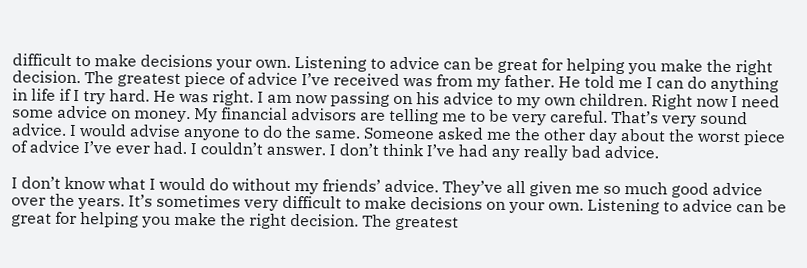difficult to make decisions your own. Listening to advice can be great for helping you make the right decision. The greatest piece of advice I’ve received was from my father. He told me I can do anything in life if I try hard. He was right. I am now passing on his advice to my own children. Right now I need some advice on money. My financial advisors are telling me to be very careful. That’s very sound advice. I would advise anyone to do the same. Someone asked me the other day about the worst piece of advice I’ve ever had. I couldn’t answer. I don’t think I’ve had any really bad advice.

I don’t know what I would do without my friends’ advice. They’ve all given me so much good advice over the years. It’s sometimes very difficult to make decisions on your own. Listening to advice can be great for helping you make the right decision. The greatest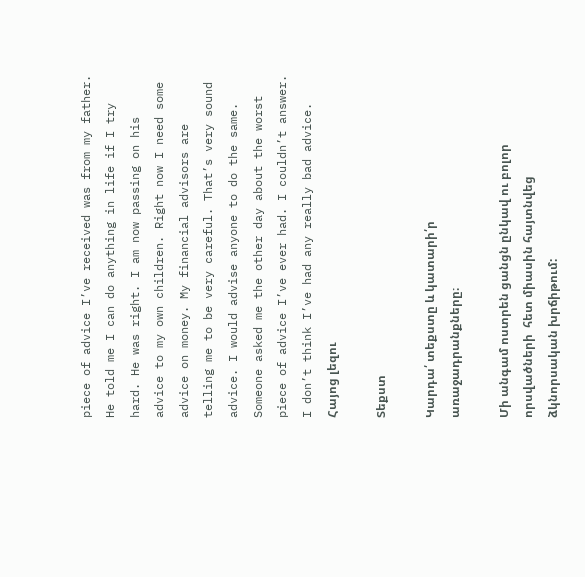piece of advice I’ve received was from my father. He told me I can do anything in life if I try hard. He was right. I am now passing on his advice to my own children. Right now I need some advice on money. My financial advisors are telling me to be very careful. That’s very sound advice. I would advise anyone to do the same. Someone asked me the other day about the worst piece of advice I’ve ever had. I couldn’t answer. I don’t think I’ve had any really bad advice.
Հայոց լեզու

Տեքստ

Կարդա՛ տեքստը և կատարի՛ր առաջադրանքները։

Մի անգամ ոստրեն ցանցն ընկավ ու բոլոր որսվածների  հետ միասին հայտնվեց ձկնորսական խրճիթում: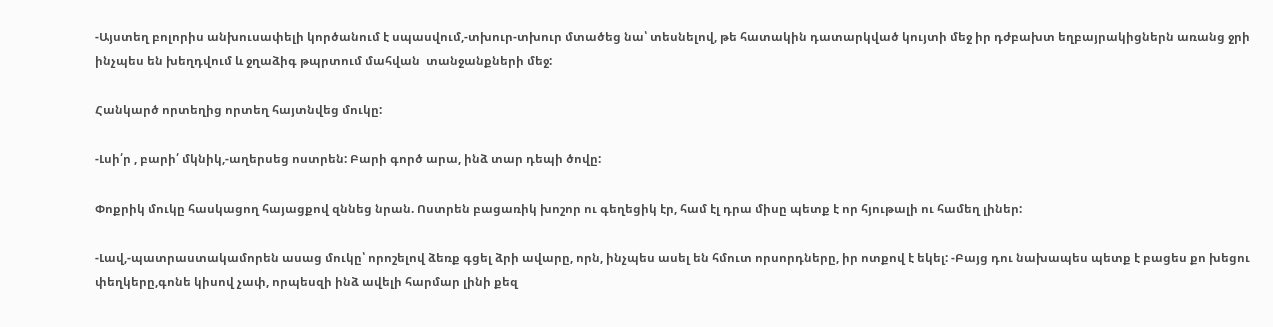-Այստեղ բոլորիս անխուսափելի կործանում է սպասվում,-տխուր-տխուր մտածեց նա՝ տեսնելով, թե հատակին դատարկված կույտի մեջ իր դժբախտ եղբայրակիցներն առանց ջրի ինչպես են խեղդվում և ջղաձիգ թպրտում մահվան  տանջանքների մեջ:

Հանկարծ որտեղից որտեղ հայտնվեց մուկը:

-Լսի՛ր , բարի՛ մկնիկ,-աղերսեց ոստրեն: Բարի գործ արա, ինձ տար դեպի ծովը:

Փոքրիկ մուկը հասկացող հայացքով զննեց նրան. Ոստրեն բացառիկ խոշոր ու գեղեցիկ էր, համ էլ դրա միսը պետք է որ հյութալի ու համեղ լիներ:

-Լավ,-պատրաստակամորեն ասաց մուկը՝ որոշելով ձեռք գցել ձրի ավարը, որն, ինչպես ասել են հմուտ որսորդները, իր ոտքով է եկել: -Բայց դու նախապես պետք է բացես քո խեցու փեղկերը,գոնե կիսով չափ, որպեսզի ինձ ավելի հարմար լինի քեզ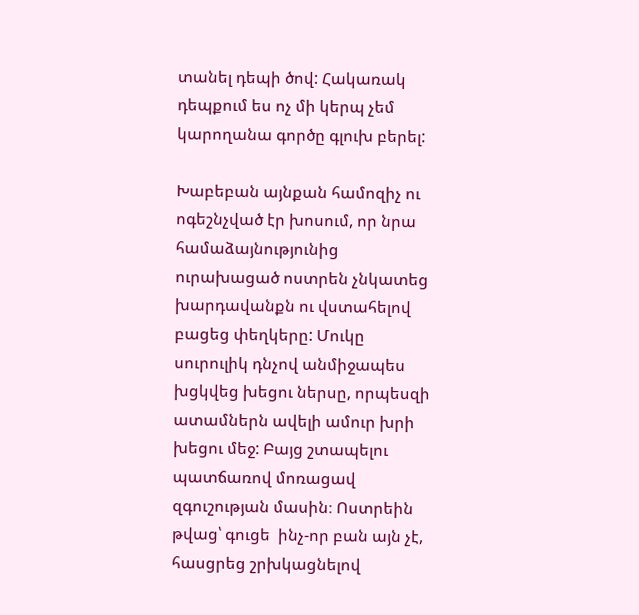տանել դեպի ծով: Հակառակ դեպքում ես ոչ մի կերպ չեմ կարողանա գործը գլուխ բերել:

Խաբեբան այնքան համոզիչ ու ոգեշնչված էր խոսում, որ նրա համաձայնությունից ուրախացած ոստրեն չնկատեց խարդավանքն ու վստահելով բացեց փեղկերը: Մուկը սուրուլիկ դնչով անմիջապես խցկվեց խեցու ներսը, որպեսզի ատամներն ավելի ամուր խրի խեցու մեջ: Բայց շտապելու պատճառով մոռացավ զգուշության մասին։ Ոստրեին թվաց՝ գուցե  ինչ-որ բան այն չէ, հասցրեց շրխկացնելով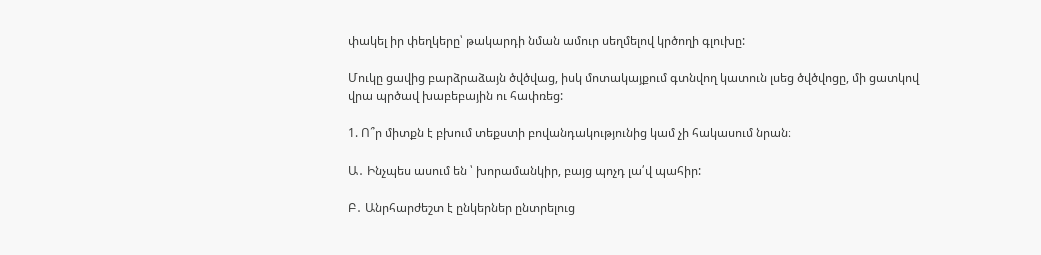փակել իր փեղկերը՝ թակարդի նման ամուր սեղմելով կրծողի գլուխը:

Մուկը ցավից բարձրաձայն ծվծվաց, իսկ մոտակայքում գտնվող կատուն լսեց ծվծվոցը, մի ցատկով վրա պրծավ խաբեբային ու հափռեց:

1. Ո՞ր միտքն է բխում տեքստի բովանդակությունից կամ չի հակասում նրան։

Ա․ Ինչպես ասում են ՝ խորամանկիր, բայց պոչդ լա՛վ պահիր:

Բ․ Անրհարժեշտ է ընկերներ ընտրելուց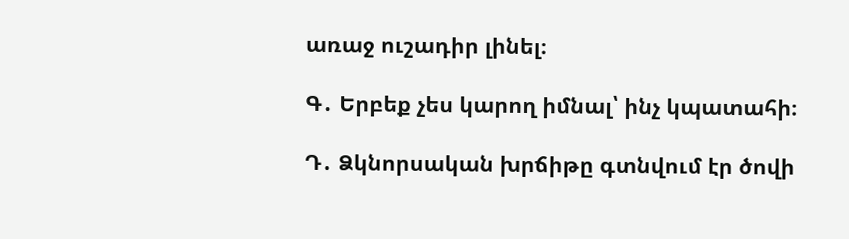առաջ ուշադիր լինել։

Գ․ Երբեք չես կարող իմնալ՝ ինչ կպատահի։

Դ․ Ձկնորսական խրճիթը գտնվում էր ծովի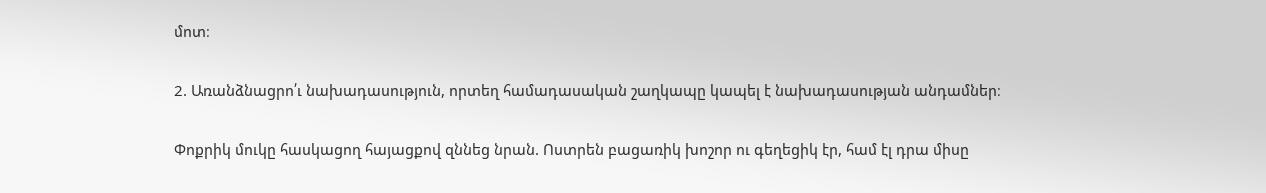մոտ։

2. Առանձնացրո՛ւ նախադասություն, որտեղ համադասական շաղկապը կապել է նախադասության անդամներ։

Փոքրիկ մուկը հասկացող հայացքով զննեց նրան. Ոստրեն բացառիկ խոշոր ու գեղեցիկ էր, համ էլ դրա միսը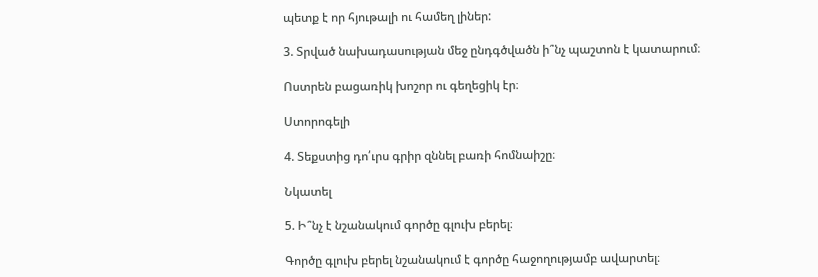պետք է որ հյութալի ու համեղ լիներ:

3. Տրված նախադասության մեջ ընդգծվածն ի՞նչ պաշտոն է կատարում։

Ոստրեն բացառիկ խոշոր ու գեղեցիկ էր։

Ստորոգելի

4. Տեքստից դո՛ւրս գրիր զննել բառի հոմնաիշը։

Նկատել

5. Ի՞նչ է նշանակում գործը գլուխ բերել։

Գործը գլուխ բերել նշանակում է գործը հաջողությամբ ավարտել։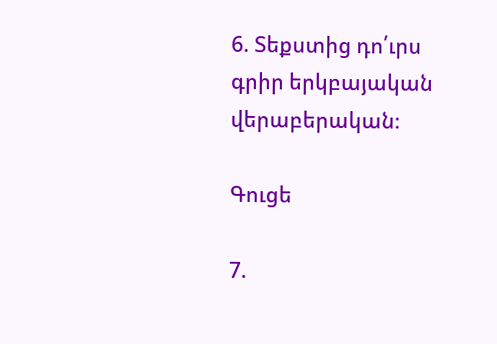6. Տեքստից դո՛ւրս գրիր երկբայական վերաբերական։

Գուցե

7.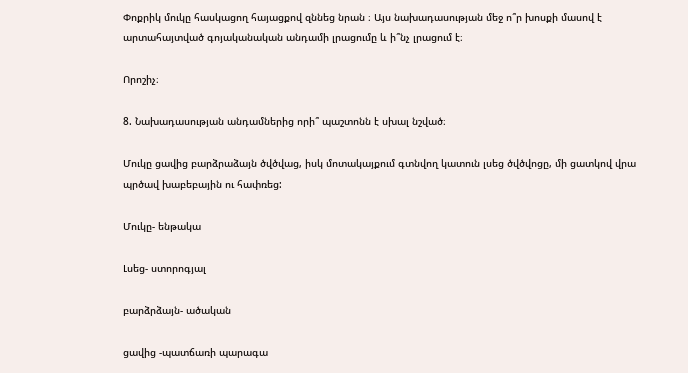Փոքրիկ մուկը հասկացող հայացքով զննեց նրան ։ Այս նախադասության մեջ ո՞ր խոսքի մասով է արտահայտված գոյականական անդամի լրացումը և ի՞նչ լրացում է։

Որոշիչ։

8. Նախադասության անդամներից որի՞ պաշտոնն է սխալ նշված։

Մուկը ցավից բարձրաձայն ծվծվաց, իսկ մոտակայքում գտնվող կատուն լսեց ծվծվոցը, մի ցատկով վրա պրծավ խաբեբային ու հափռեց:

Մուկը- ենթակա

Լսեց- ստորոգյալ

բարձրձայն- ածական

ցավից -պատճառի պարագա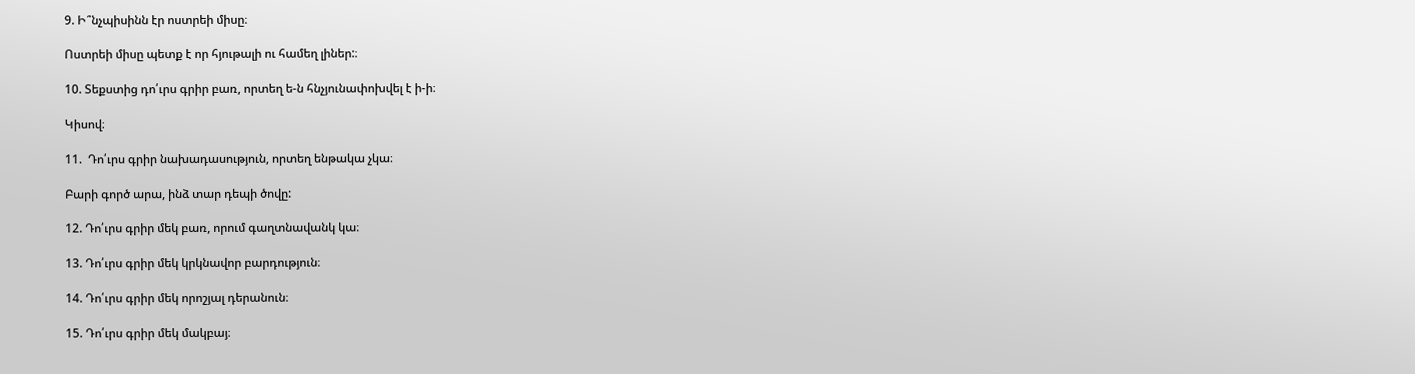9. Ի՞նչպիսինն էր ոստրեի միսը։

Ոստրեի միսը պետք է որ հյութալի ու համեղ լիներ:։

10. Տեքստից դո՛ւրս գրիր բառ, որտեղ ե-ն հնչյունափոխվել է ի-ի։

Կիսով։

11.  Դո՛ւրս գրիր նախադասություն, որտեղ ենթակա չկա։

Բարի գործ արա, ինձ տար դեպի ծովը:

12. Դո՛ւրս գրիր մեկ բառ, որում գաղտնավանկ կա։

13. Դո՛ւրս գրիր մեկ կրկնավոր բարդություն։

14. Դո՛ւրս գրիր մեկ որոշյալ դերանուն։

15. Դո՛ւրս գրիր մեկ մակբայ։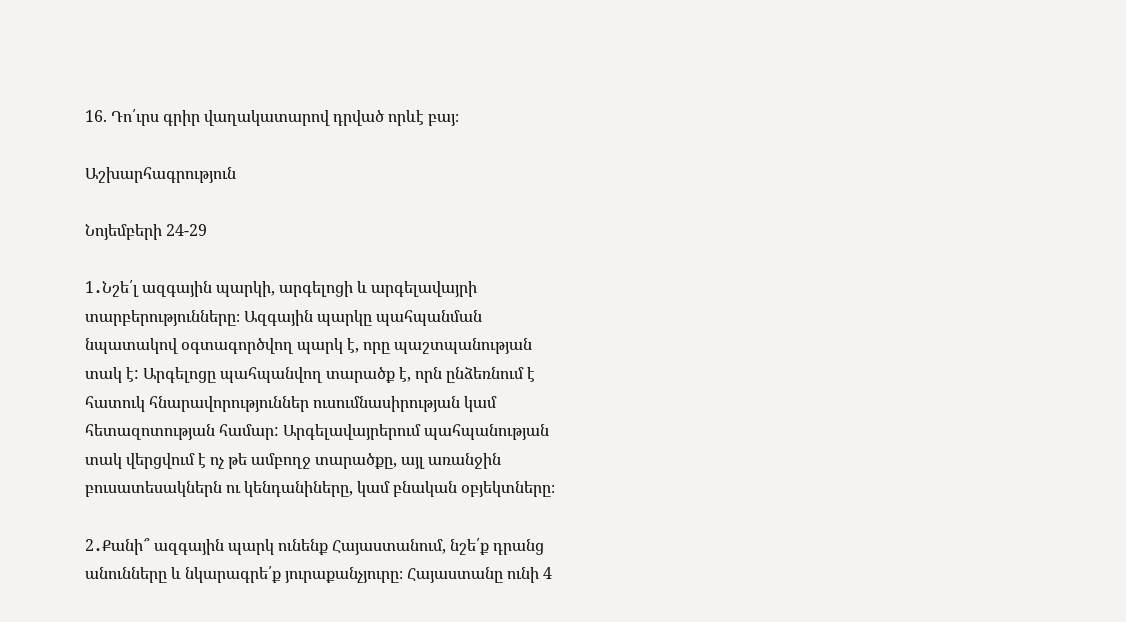16. Դո՛ւրս գրիր վաղակատարով դրված որևէ բայ։

Աշխարհագրություն

Նոյեմբերի 24-29

1․Նշե՛լ ազգային պարկի, արգելոցի և արգելավայրի տարբերությունները։ Ազգային պարկը պահպանման նպատակով օգտագործվող պարկ է, որը պաշտպանության տակ է: Արգելոցը պահպանվող տարածք է, որն ընձեռնում է հատուկ հնարավորություններ ուսումնասիրության կամ հետազոտության համար: Արգելավայրերում պահպանության տակ վերցվում է ոչ թե ամբողջ տարածքը, այլ առանջին բուսատեսակներն ու կենդանիները, կամ բնական օբյեկտները։

2․Քանի՞ ազգային պարկ ունենք Հայաստանում, նշե՛ք դրանց անունները և նկարագրե՛ք յուրաքանչյուրը։ Հայաստանը ունի 4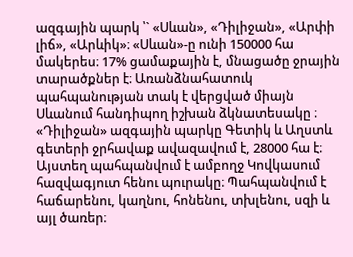ազգային պարկ ՝` «Սևան», «Դիլիջան», «Արփի լիճ», «Արևիկ»։ «Սևան»-ը ունի 150000 հա մակերես։ 17% ցամաքային է, մնացածը ջրային տարածքներ է։ Առանձնահատուկ պահպանության տակ է վերցված միայն Սևանում հանդիպող իշխան ձկնատեսակը ։ «Դիլիջան» ազգային պարկը Գետիկ և Աղստև գետերի ջրհավաք ավազավում է, 28000 հա է։ Այստեղ պահպանվում է ամբողջ Կովկասում հազվագյուտ հենու պուրակը։ Պահպանվում է հաճարենու, կաղնու, հոնենու, տխլենու, սզի և այլ ծառեր։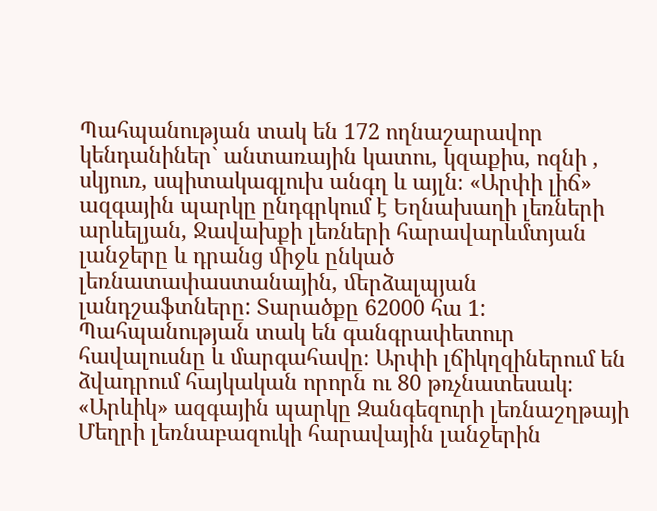Պահպանության տակ են 172 ողնաշարավոր կենդանիներ` անտառային կատու, կզաքիս, ոզնի , սկյուռ, սպիտակագլուխ անգղ և այլն։ «Արփի լիճ» ազգային պարկը ընդգրկում է Եղնախաղի լեռների արևելյան, Ջավախքի լեռների հարավարևմտյան լանջերը և դրանց ﬕջև ընկած լեռնատափաստանային, ﬔրձալպյան լանդշաֆտները: Տարածքը 62000 հա 1: Պահպանության տակ են գանգրափետուր հավալուսնը և մարգահավը։ Արփի լճիկղզիներում են ձվադրում հայկական որորն ու 80 թռչնատեսակ։ «Արևիկ» ազգային պարկը Զանգեզուրի լեռնաշղթայի Մեղրի լեռնաբազուկի հարավային լանջերին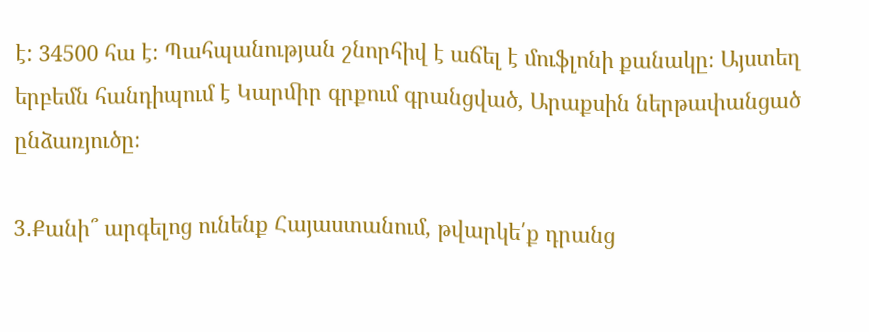է: 34500 հա է։ Պահպանության շնորհիվ է աճել է մուֆլոնի քանակը։ Այստեղ երբեմն հանդիպում է Կարﬕր գրքում գրանցված, Արաքսին ներթափանցած ընձառյուծը։

3․Քանի՞ արգելոց ունենք Հայաստանում, թվարկե՛ք դրանց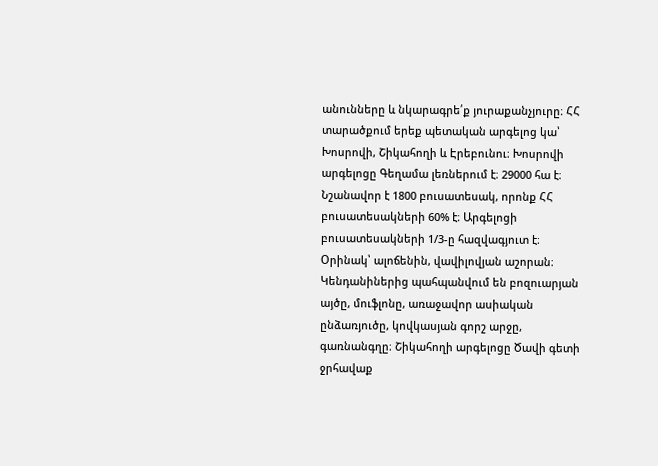անունները և նկարագրե՛ք յուրաքանչյուրը։ ՀՀ տարածքում երեք պետական արգելոց կա՝ Խոսրովի, Շիկահողի և Էրեբունու։ Խոսրովի արգելոցը Գեղամա լեռներում է։ 29000 հա է։ Նշանավոր է 1800 բուսատեսակ, որոնք ՀՀ բուսատեսակների 60% է։ Արգելոցի բուսատեսակների 1/3-ը հազվագյուտ է։ Օրինակ՝ ալոճենին, վավիլովյան աշորան։ Կենդանիներից պահպանվում են բոզուարյան այծը, մուֆլոնը, առաջավոր ասիական ընձառյուծը, կովկասյան գորշ արջը, գառնանգղը։ Շիկահողի արգելոցը Ծավի գետի ջրհավաք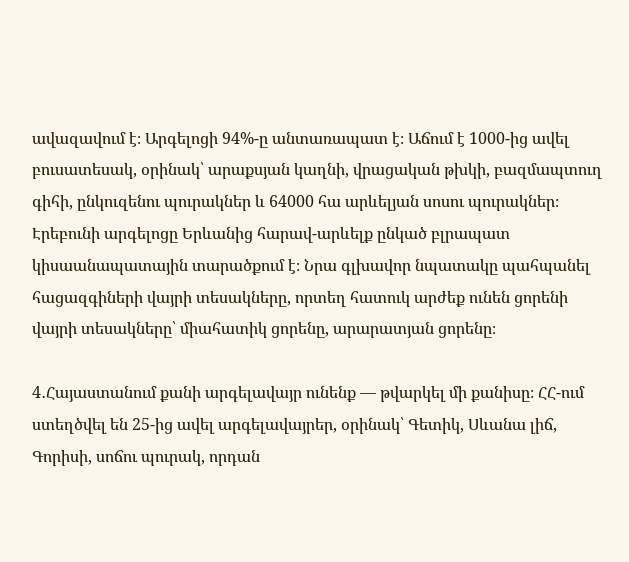ավազավում է։ Արգելոցի 94%-ը անտառապատ է։ Աճում է 1000-ից ավել բուսատեսակ, օրինակ՝ արաքսյան կաղնի, վրացական թխկի, բազմապտուղ գիհի, ընկուզենու պուրակներ և 64000 հա արևելյան սոսու պուրակներ։ Էրեբունի արգելոցը Երևանից հարավ-արևելք ընկած բլրապատ կիսաանապատային տարածքում է։ Նրա գլխավոր նպատակը պահպանել հացազգիների վայրի տեսակները, որտեղ հատուկ արժեք ունեն ցորենի վայրի տեսակները՝ միահատիկ ցորենը, արարատյան ցորենը։

4․Հայաստանում քանի արգելավայր ունենք — թվարկել մի քանիսը։ ՀՀ-ում ստեղծվել են 25-ից ավել արգելավայրեր, օրինակ՝ Գետիկ, Սևանա լիճ, Գորիսի, սոճու պուրակ, որդան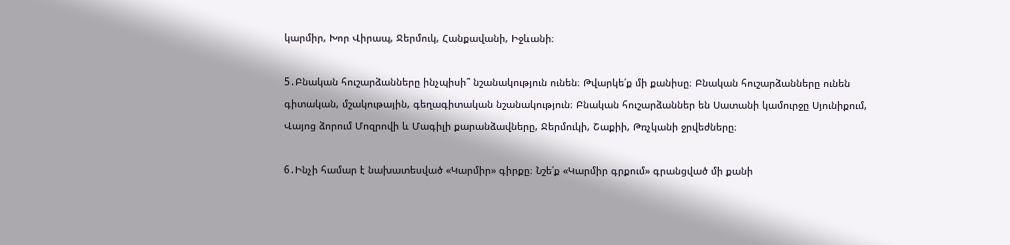կարմիր, Խոր Վիրապ, Ջերմուկ, Հանքավանի, Իջևանի։

5․Բնական հուշարձանները ինչպիսի՞ նշանակություն ունեն։ Թվարկե՛ք մի քանիսը։ Բնական հուշարձանները ունեն գիտական, մշակութային, գեղագիտական նշանակություն։ Բնական հուշարձաններ են Սատանի կամուրջը Սյունիքում, Վայոց ձորում Մոզրովի և Մագիլի քարանձավները, Ջերմուկի, Շաքիի, Թռչկանի ջրվեժները։

6․Ինչի համար է նախատեսված «Կարմիր» գիրքը։ Նշե՛ք «Կարմիր գրքում» գրանցված մի քանի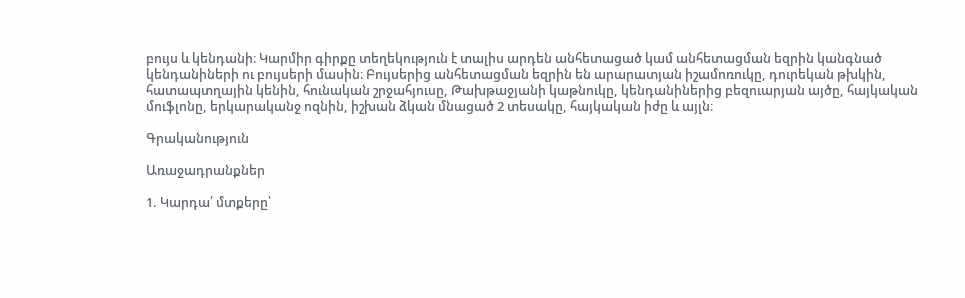բույս և կենդանի։ Կարմիր գիրքը տեղեկություն է տալիս արդեն անհետացած կամ անհետացման եզրին կանգնած կենդանիների ու բույսերի մասին։ Բույսերից անհետացման եզրին են արարատյան իշամոռուկը, դուրեկան թխկին, հատապտղային կենին, հունական շրջահյուսը, Թախթաջյանի կաթնուկը, կենդանիներից բեզուարյան այծը, հայկական մուֆլոնը, երկարականջ ոզնին, իշխան ձկան մնացած 2 տեսակը, հայկական իժը և այլն։

Գրականություն

Առաջադրանքներ

1. Կարդա՛ մտքերը՝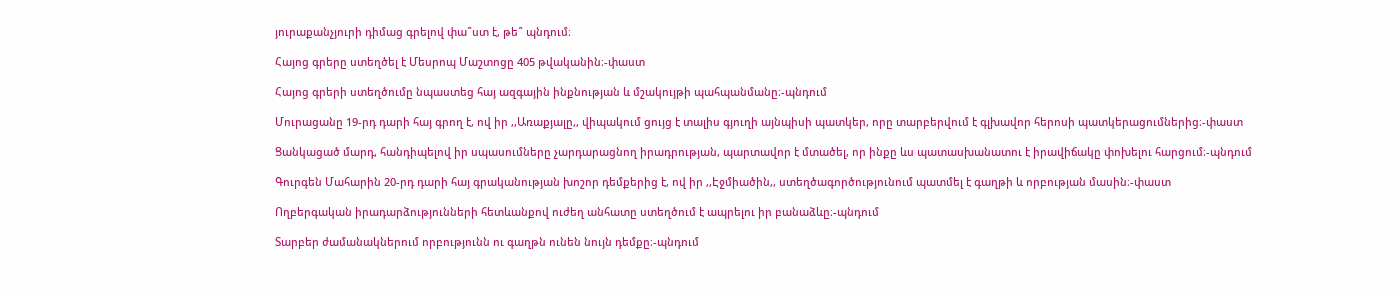յուրաքանչյուրի դիմաց գրելով փա՞ստ է, թե՞ պնդում։

Հայոց գրերը ստեղծել է Մեսրոպ Մաշտոցը 405 թվականին։-փաստ

Հայոց գրերի ստեղծումը նպաստեց հայ ազգային ինքնության և մշակույթի պահպանմանը։-պնդում

Մուրացանը 19-րդ դարի հայ գրող է, ով իր ,,Առաքյալը,, վիպակում ցույց է տալիս գյուղի այնպիսի պատկեր, որը տարբերվում է գլխավոր հերոսի պատկերացումներից։-փաստ

Ցանկացած մարդ, հանդիպելով իր սպասումները չարդարացնող իրադրության, պարտավոր է մտածել, որ ինքը ևս պատասխանատու է իրավիճակը փոխելու հարցում։-պնդում

Գուրգեն Մահարին 20-րդ դարի հայ գրականության խոշոր դեմքերից է, ով իր ,,Էջմիածին,, ստեղծագործությունում պատմել է գաղթի և որբության մասին։-փաստ

Ողբերգական իրադարձությունների հետևանքով ուժեղ անհատը ստեղծում է ապրելու իր բանաձևը։-պնդում

Տարբեր ժամանակներում որբությունն ու գաղթն ունեն նույն դեմքը։-պնդում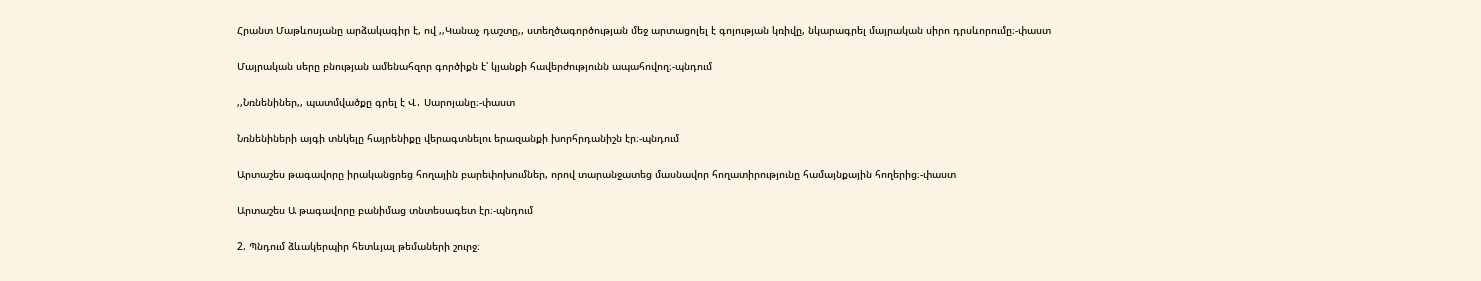Հրանտ Մաթևոսյանը արձակագիր է, ով ,,Կանաչ դաշտը,, ստեղծագործության մեջ արտացոլել է գոյության կռիվը, նկարագրել մայրական սիրո դրսևորումը։-փաստ

Մայրական սերը բնության ամենահզոր գործիքն է՝ կյանքի հավերժությունն ապահովող։-պնդում

,,Նռնենիներ,, պատմվածքը գրել է Վ․ Սարոյանը։-փաստ

Նռնենիների այգի տնկելը հայրենիքը վերագտնելու երազանքի խորհրդանիշն էր։-պնդում

Արտաշես թագավորը իրականցրեց հողային բարեփոխումներ, որով տարանջատեց մասնավոր հողատիրությունը համայնքային հողերից։-փաստ

Արտաշես Ա թագավորը բանիմաց տնտեսագետ էր։-պնդում

2. Պնդում ձևակերպիր հետևյալ թեմաների շուրջ։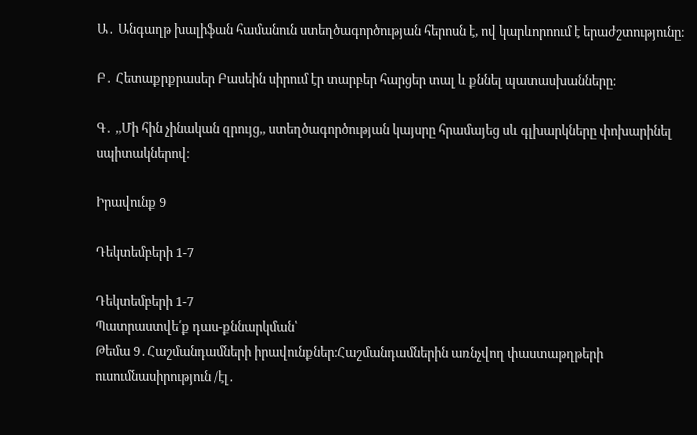Ա․ Անգաղթ խալիֆան համանուն ստեղծագործության հերոսն է, ով կարևորոում է երաժշտությունը։

Բ․ Հետաքրքրասեր Բասեին սիրում էր տարբեր հարցեր տալ և քննել պատասխանները։

Գ․ ,,Մի հին չինական զրույց,, ստեղծագործության կայսրը հրամայեց սև գլխարկները փոխարինել սպիտակներով։

Իրավունք 9

Դեկտեմբերի 1-7

Դեկտեմբերի 1-7
Պատրաստվե՛ք դաս-քննարկման՝
Թեմա 9․Հաշմանդամների իրավունքներ։Հաշմանդամներին առնչվող փաստաթղթերի ուսումնասիրություն /էլ․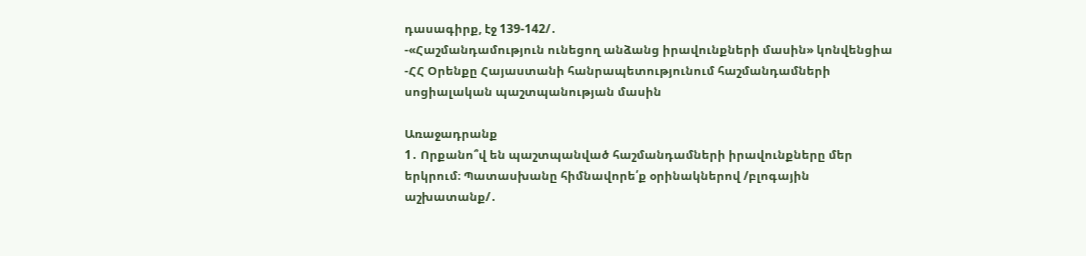դասագիրք, էջ 139-142/․
-«Հաշմանդամություն ունեցող անձանց իրավունքների մասին» կոնվենցիա
-ՀՀ Օրենքը Հայաստանի հանրապետությունում հաշմանդամների սոցիալական պաշտպանության մասին

Առաջադրանք
1․ Որքանո՞վ են պաշտպանված հաշմանդամների իրավունքները մեր երկրում։ Պատասխանը հիմնավորե՛ք օրինակներով /բլոգային աշխատանք/․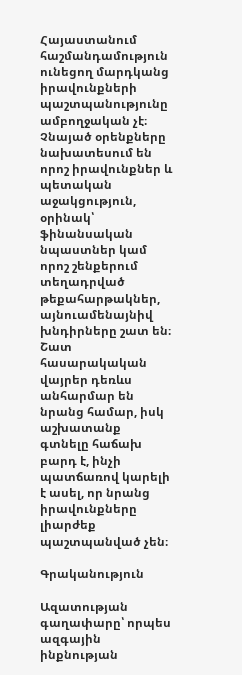Հայաստանում հաշմանդամություն ունեցող մարդկանց իրավունքների պաշտպանությունը ամբողջական չէ։ Չնայած օրենքները նախատեսում են որոշ իրավունքներ և պետական աջակցություն, օրինակ՝ ֆինանսական նպաստներ կամ որոշ շենքերում տեղադրված թեքահարթակներ, այնուամենայնիվ խնդիրները շատ են։ Շատ հասարակական վայրեր դեռևս անհարմար են նրանց համար, իսկ աշխատանք գտնելը հաճախ բարդ է, ինչի պատճառով կարելի է ասել, որ նրանց իրավունքները լիարժեք պաշտպանված չեն։

Գրականություն

Ազատության գաղափարը՝ որպես ազգային ինքնության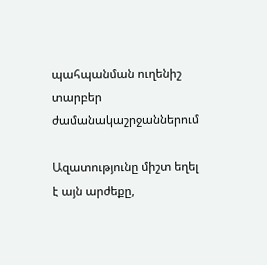պահպանման ուղենիշ տարբեր ժամանակաշրջաններում

Ազատությունը միշտ եղել է այն արժեքը,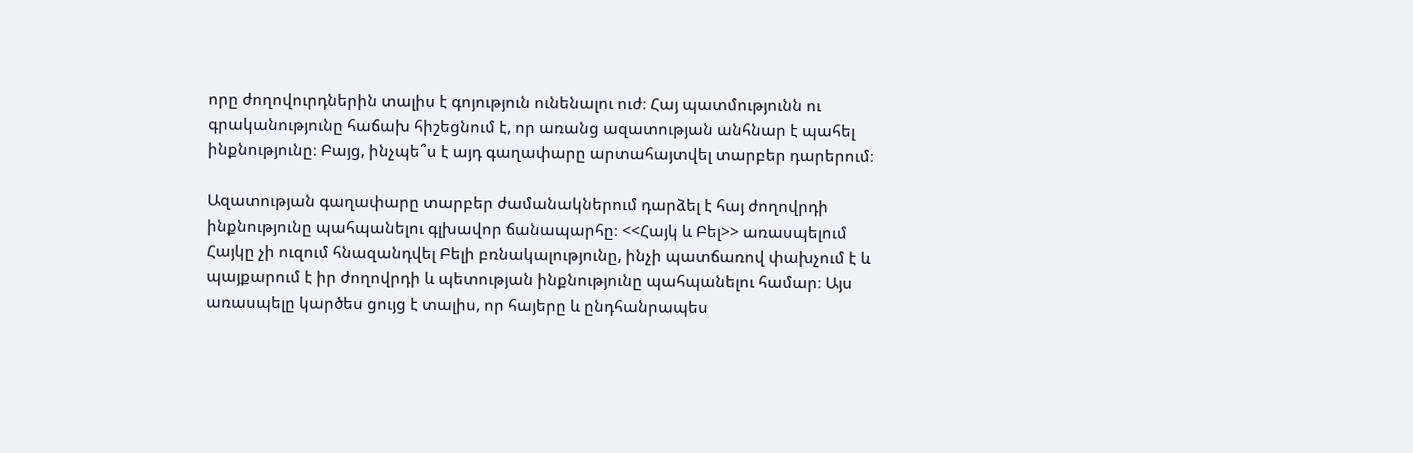որը ժողովուրդներին տալիս է գոյություն ունենալու ուժ։ Հայ պատմությունն ու գրականությունը հաճախ հիշեցնում է, որ առանց ազատության անհնար է պահել ինքնությունը։ Բայց, ինչպե՞ս է այդ գաղափարը արտահայտվել տարբեր դարերում։

Ազատության գաղափարը տարբեր ժամանակներում դարձել է հայ ժողովրդի ինքնությունը պահպանելու գլխավոր ճանապարհը։ <<Հայկ և Բել>> առասպելում Հայկը չի ուզում հնազանդվել Բելի բռնակալությունը, ինչի պատճառով փախչում է և պայքարում է իր ժողովրդի և պետության ինքնությունը պահպանելու համար։ Այս առասպելը կարծես ցույց է տալիս, որ հայերը և ընդհանրապես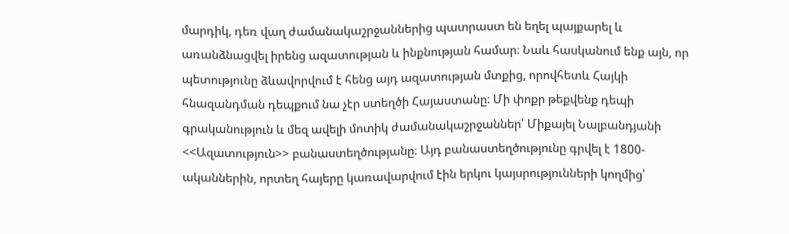մարդիկ, դեռ վաղ ժամանակաշրջաններից պատրաստ են եղել պայքարել և առանձնացվել իրենց ազատության և ինքնության համար։ Նաև հասկանում ենք այն, որ պետությունը ձևավորվում է հենց այդ ազատության մտքից, որովհետև Հայկի հնազանդման դեպքում նա չէր ստեղծի Հայաստանը։ Մի փոքր թեքվենք դեպի գրականություն և մեզ ավելի մոտիկ ժամանակաշրջաններ՝ Միքայել Նալբանդյանի <<Ազատություն>> բանաստեղծությանը։ Այդ բանաստեղծությունը գրվել է 1800-ականներին, որտեղ հայերը կառավարվում էին երկու կայսրությունների կողմից՝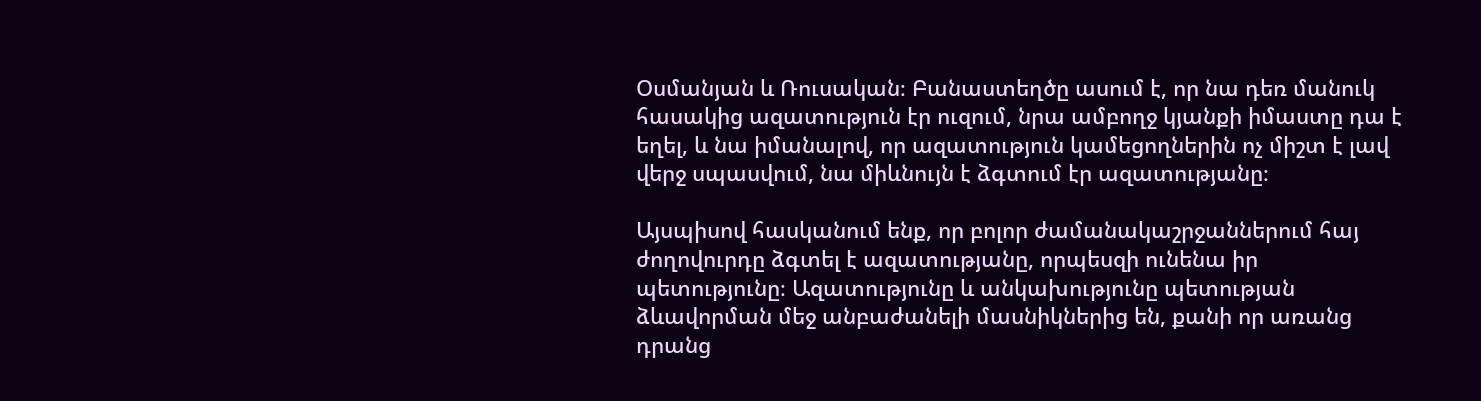Օսմանյան և Ռուսական։ Բանաստեղծը ասում է, որ նա դեռ մանուկ հասակից ազատություն էր ուզում, նրա ամբողջ կյանքի իմաստը դա է եղել, և նա իմանալով, որ ազատություն կամեցողներին ոչ միշտ է լավ վերջ սպասվում, նա միևնույն է ձգտում էր ազատությանը։

Այսպիսով հասկանում ենք, որ բոլոր ժամանակաշրջաններում հայ ժողովուրդը ձգտել է ազատությանը, որպեսզի ունենա իր պետությունը։ Ազատությունը և անկախությունը պետության ձևավորման մեջ անբաժանելի մասնիկներից են, քանի որ առանց դրանց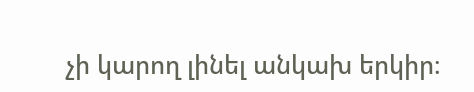չի կարող լինել անկախ երկիր։